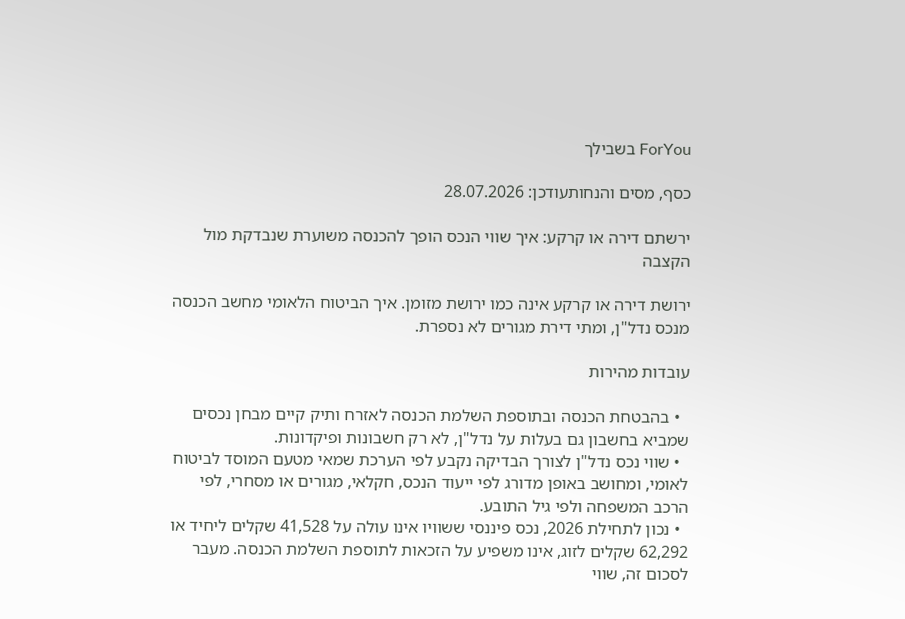ForYou בשבילך

כסף, מסים והנחותעודכן: 28.07.2026

ירשתם דירה או קרקע: איך שווי הנכס הופך להכנסה משוערת שנבדקת מול הקצבה

ירושת דירה או קרקע אינה כמו ירושת מזומן. איך הביטוח הלאומי מחשב הכנסה מנכס נדל"ן, ומתי דירת מגורים לא נספרת.

עובדות מהירות

  • בהבטחת הכנסה ובתוספת השלמת הכנסה לאזרח ותיק קיים מבחן נכסים שמביא בחשבון גם בעלות על נדל"ן, לא רק חשבונות ופיקדונות.
  • שווי נכס נדל"ן לצורך הבדיקה נקבע לפי הערכת שמאי מטעם המוסד לביטוח לאומי, ומחושב באופן מדורג לפי ייעוד הנכס, חקלאי, מגורים או מסחרי, לפי הרכב המשפחה ולפי גיל התובע.
  • נכון לתחילת 2026, נכס פיננסי ששוויו אינו עולה על 41,528 שקלים ליחיד או 62,292 שקלים לזוג, אינו משפיע על הזכאות לתוספת השלמת הכנסה. מעבר לסכום זה, שווי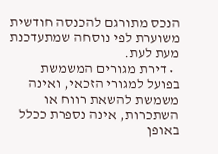הנכס מתורגם להכנסה חודשית משוערת לפי נוסחה שמתעדכנת מעת לעת.
  • דירת מגורים המשמשת בפועל למגורי הזכאי, ואינה משמשת להשאת רווח או השתכרות, אינה נספרת ככלל באופן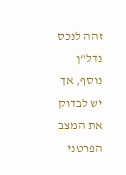זהה לנכס נדל"ן נוסף, אך יש לבדוק את המצב הפרטני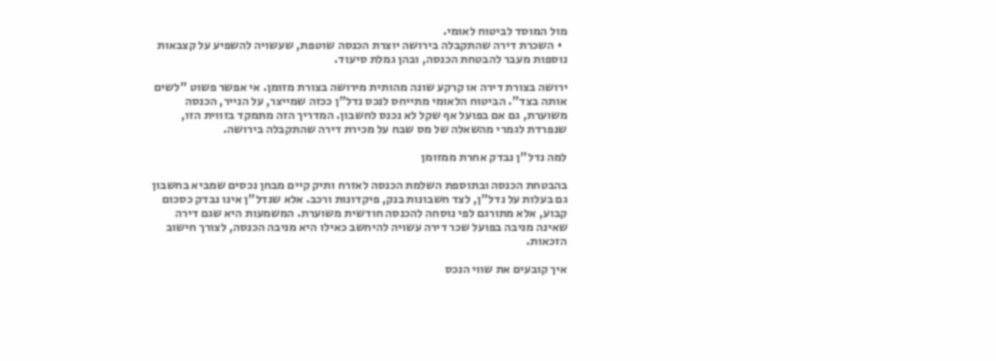מול המוסד לביטוח לאומי.
  • השכרת דירה שהתקבלה בירושה יוצרת הכנסה שוטפת, שעשויה להשפיע על קצבאות נוספות מעבר להבטחת הכנסה, ובהן גמלת סיעוד.

ירושה בצורת דירה או קרקע שונה מהותית מירושה בצורת מזומן. אי אפשר פשוט "לשים אותה בצד". הביטוח הלאומי מתייחס לנכס נדל"ן ככזה שמייצר, על הנייר, הכנסה משוערת, גם אם בפועל אף שקל לא נכנס לחשבון. המדריך הזה מתמקד בזווית הזו, שנפרדת לגמרי מהשאלה של מס שבח על מכירת דירה שהתקבלה בירושה.

למה נדל"ן נבדק אחרת ממזומן

בהבטחת הכנסה ובתוספת השלמת הכנסה לאזרח ותיק קיים מבחן נכסים שמביא בחשבון גם בעלות על נדל"ן, לצד חשבונות בנק, פיקדונות ורכב. אלא שנדל"ן אינו נבדק כסכום קבוע, אלא מתורגם לפי נוסחה להכנסה חודשית משוערת. המשמעות היא שגם דירה שאינה מניבה בפועל שכר דירה עשויה להיחשב כאילו היא מניבה הכנסה, לצורך חישוב הזכאות.

איך קובעים את שווי הנכס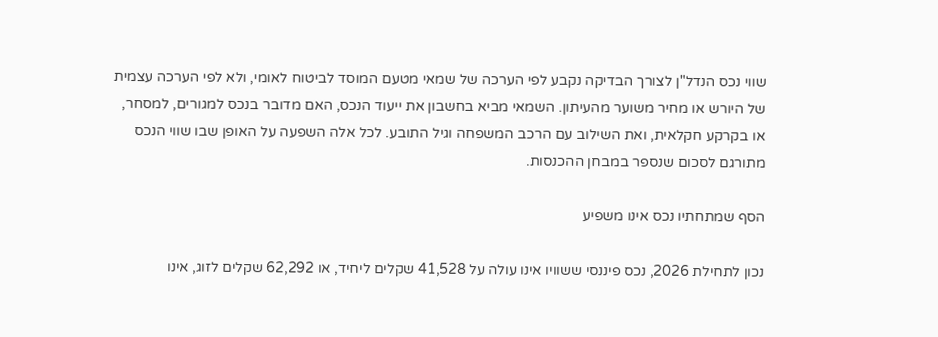שווי נכס הנדל"ן לצורך הבדיקה נקבע לפי הערכה של שמאי מטעם המוסד לביטוח לאומי, ולא לפי הערכה עצמית של היורש או מחיר משוער מהעיתון. השמאי מביא בחשבון את ייעוד הנכס, האם מדובר בנכס למגורים, למסחר, או בקרקע חקלאית, ואת השילוב עם הרכב המשפחה וגיל התובע. לכל אלה השפעה על האופן שבו שווי הנכס מתורגם לסכום שנספר במבחן ההכנסות.

הסף שמתחתיו נכס אינו משפיע

נכון לתחילת 2026, נכס פיננסי ששוויו אינו עולה על 41,528 שקלים ליחיד, או 62,292 שקלים לזוג, אינו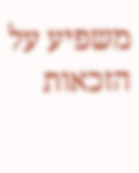משפיע על הזכאות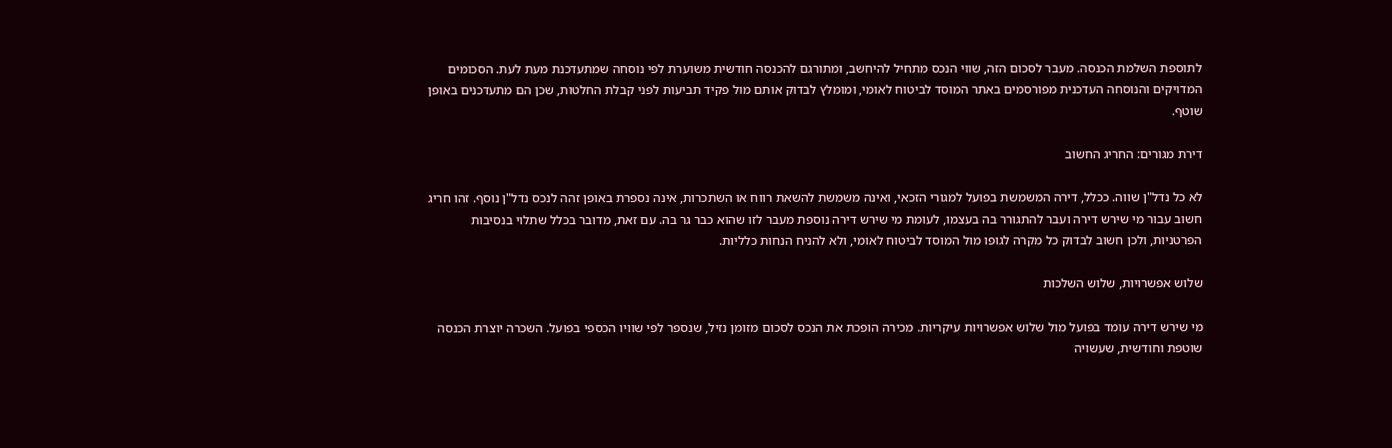לתוספת השלמת הכנסה. מעבר לסכום הזה, שווי הנכס מתחיל להיחשב, ומתורגם להכנסה חודשית משוערת לפי נוסחה שמתעדכנת מעת לעת. הסכומים המדויקים והנוסחה העדכנית מפורסמים באתר המוסד לביטוח לאומי, ומומלץ לבדוק אותם מול פקיד תביעות לפני קבלת החלטות, שכן הם מתעדכנים באופן שוטף.

דירת מגורים: החריג החשוב

לא כל נדל"ן שווה. ככלל, דירה המשמשת בפועל למגורי הזכאי, ואינה משמשת להשאת רווח או השתכרות, אינה נספרת באופן זהה לנכס נדל"ן נוסף. זהו חריג חשוב עבור מי שירש דירה ועבר להתגורר בה בעצמו, לעומת מי שירש דירה נוספת מעבר לזו שהוא כבר גר בה. עם זאת, מדובר בכלל שתלוי בנסיבות הפרטניות, ולכן חשוב לבדוק כל מקרה לגופו מול המוסד לביטוח לאומי, ולא להניח הנחות כלליות.

שלוש אפשרויות, שלוש השלכות

מי שירש דירה עומד בפועל מול שלוש אפשרויות עיקריות. מכירה הופכת את הנכס לסכום מזומן נזיל, שנספר לפי שוויו הכספי בפועל. השכרה יוצרת הכנסה שוטפת וחודשית, שעשויה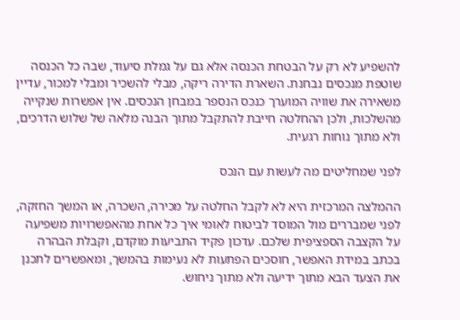להשפיע לא רק על הבטחת הכנסה אלא גם על גמלת סיעוד, שבה כל הכנסה שוטפת מנכסים נבחנת. השארת הדירה ריקה, מבלי להשכיר ומבלי למכור, עדיין משאירה את שוויה המוערך כנכס הנספר במבחן הנכסים. אין אפשרות שנקייה מהשלכות, ולכן ההחלטה חייבת להתקבל מתוך הבנה מלאה של שלוש הדרכים, ולא מתוך נוחות רגעית.

לפני שמחליטים מה לעשות עם הנכס

ההמלצה המרכזית היא לא לקבל החלטה על מכירה, השכרה, או המשך החזקה, לפני שמבררים מול המוסד לביטוח לאומי איך כל אחת מהאפשרויות משפיעה על הקצבה הספציפית שלכם. עדכון פקיד התביעות מוקדם, וקבלת הבהרה בכתב במידת האפשר, חוסכים הפתעות לא נעימות בהמשך, ומאפשרים לתכנן את הצעד הבא מתוך ידיעה ולא מתוך ניחוש.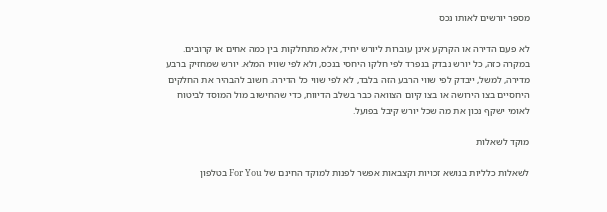מספר יורשים לאותו נכס

לא פעם הדירה או הקרקע אינן עוברות ליורש יחיד, אלא מתחלקות בין כמה אחים או קרובים. במקרה כזה, כל יורש נבדק בנפרד לפי חלקו היחסי בנכס, ולא לפי שוויו המלא. יורש שמחזיק ברבע מדירה, למשל, ייבדק לפי שווי הרבע הזה בלבד, לא לפי שווי כל הדירה. חשוב להבהיר את החלקים היחסיים בצו הירושה או בצו קיום הצוואה כבר בשלב הדיווח, כדי שהחישוב מול המוסד לביטוח לאומי ישקף נכון את מה שכל יורש קיבל בפועל.

מוקד לשאלות

לשאלות כלליות בנושא זכויות וקצבאות אפשר לפנות למוקד החינם של For You בטלפון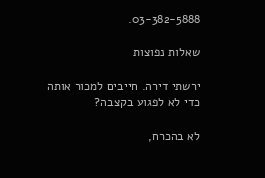03-382-5888.

שאלות נפוצות

ירשתי דירה. חייבים למכור אותה כדי לא לפגוע בקצבה?

לא בהכרח,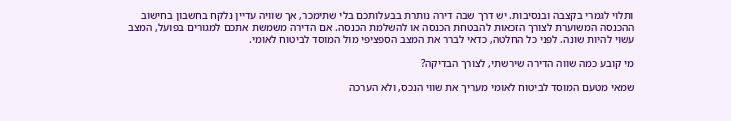ותלוי לגמרי בקצבה ובנסיבות. יש דרך שבה דירה נותרת בבעלותכם בלי שתימכר, אך שוויה עדיין נלקח בחשבון בחישוב ההכנסה המשוערת לצורך הזכאות להבטחת הכנסה או להשלמת הכנסה. אם הדירה משמשת אתכם למגורים בפועל, המצב עשוי להיות שונה. לפני כל החלטה, כדאי לברר את המצב הספציפי מול המוסד לביטוח לאומי.

מי קובע כמה שווה הדירה שירשתי, לצורך הבדיקה?

שמאי מטעם המוסד לביטוח לאומי מעריך את שווי הנכס, ולא הערכה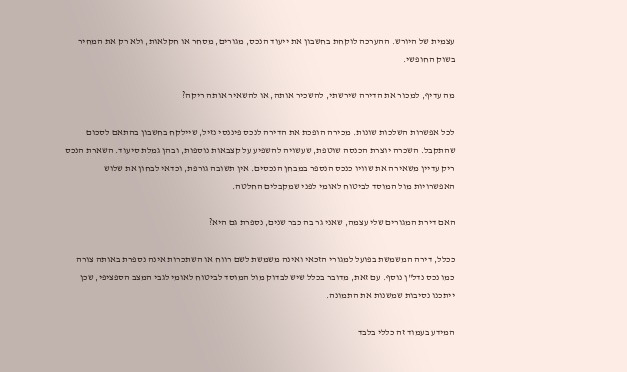עצמית של היורש. ההערכה לוקחת בחשבון את ייעוד הנכס, מגורים, מסחר או חקלאות, ולא רק את המחיר בשוק החופשי.

מה עדיף, למכור את הדירה שירשתי, להשכיר אותה, או להשאיר אותה ריקה?

לכל אפשרות השלכות שונות. מכירה הופכת את הדירה לנכס פיננסי נזיל, שיילקח בחשבון בהתאם לסכום שהתקבל. השכרה יוצרת הכנסה שוטפת, שעשויה להשפיע על קצבאות נוספות, ובהן גמלת סיעוד. השארת הנכס ריק עדיין משאירה את שוויו כנכס הנספר במבחן הנכסים. אין תשובה גורפת, וכדאי לבחון את שלוש האפשרויות מול המוסד לביטוח לאומי לפני שמקבלים החלטה.

האם דירת המגורים שלי עצמה, שאני גר בה כבר שנים, נספרת גם היא?

ככלל, דירה המשמשת בפועל למגורי הזכאי ואינה משמשת לשם רווח או השתכרות אינה נספרת באותה צורה כמו נכס נדל"ן נוסף. עם זאת, מדובר בכלל שיש לבדוק מול המוסד לביטוח לאומי לגבי המצב הספציפי, שכן ייתכנו נסיבות שמשנות את התמונה.

המידע בעמוד זה כללי בלבד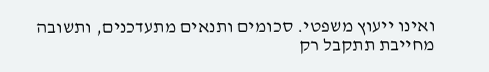ואינו ייעוץ משפטי. סכומים ותנאים מתעדכנים, ותשובה מחייבת תתקבל רק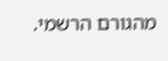מהגורם הרשמי.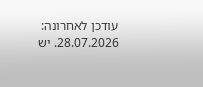עודכן לאחרונה: 28.07.2026. יש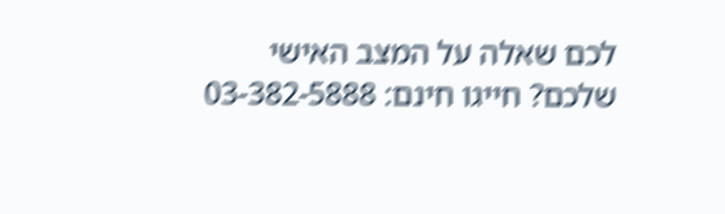לכם שאלה על המצב האישי שלכם? חייגו חינם: 03-382-5888